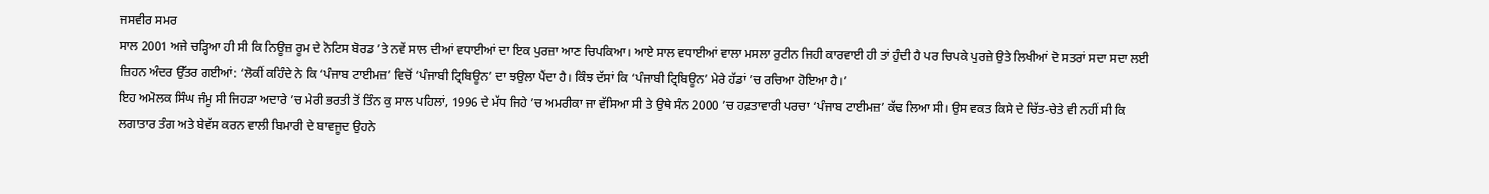ਜਸਵੀਰ ਸਮਰ
ਸਾਲ 2001 ਅਜੇ ਚੜ੍ਹਿਆ ਹੀ ਸੀ ਕਿ ਨਿਊਜ਼ ਰੂਮ ਦੇ ਨੋਟਿਸ ਬੋਰਡ ’ਤੇ ਨਵੇਂ ਸਾਲ ਦੀਆਂ ਵਧਾਈਆਂ ਦਾ ਇਕ ਪੁਰਜ਼ਾ ਆਣ ਚਿਪਕਿਆ। ਆਏ ਸਾਲ ਵਧਾਈਆਂ ਵਾਲਾ ਮਸਲਾ ਰੁਟੀਨ ਜਿਹੀ ਕਾਰਵਾਈ ਹੀ ਤਾਂ ਹੁੰਦੀ ਹੈ ਪਰ ਚਿਪਕੇ ਪੁਰਜ਼ੇ ਉਤੇ ਲਿਖੀਆਂ ਦੋ ਸਤਰਾਂ ਸਦਾ ਸਦਾ ਲਈ ਜ਼ਿਹਨ ਅੰਦਰ ਉੱਤਰ ਗਈਆਂ: ‘ਲੋਕੀਂ ਕਹਿੰਦੇ ਨੇ ਕਿ ‘ਪੰਜਾਬ ਟਾਈਮਜ਼’ ਵਿਚੋਂ ‘ਪੰਜਾਬੀ ਟ੍ਰਿਬਿਊਨ’ ਦਾ ਝਉਲਾ ਪੈਂਦਾ ਹੈ। ਕਿੰਝ ਦੱਸਾਂ ਕਿ ‘ਪੰਜਾਬੀ ਟ੍ਰਿਬਿਊਨ’ ਮੇਰੇ ਹੱਡਾਂ ’ਚ ਰਚਿਆ ਹੋਇਆ ਹੈ।’
ਇਹ ਅਮੋਲਕ ਸਿੰਘ ਜੰਮੂ ਸੀ ਜਿਹੜਾ ਅਦਾਰੇ ’ਚ ਮੇਰੀ ਭਰਤੀ ਤੋਂ ਤਿੰਨ ਕੁ ਸਾਲ ਪਹਿਲਾਂ, 1996 ਦੇ ਮੱਧ ਜਿਹੇ ’ਚ ਅਮਰੀਕਾ ਜਾ ਵੱਸਿਆ ਸੀ ਤੇ ਉਥੇ ਸੰਨ 2000 ’ਚ ਹਫ਼ਤਾਵਾਰੀ ਪਰਚਾ ‘ਪੰਜਾਬ ਟਾਈਮਜ਼’ ਕੱਢ ਲਿਆ ਸੀ। ਉਸ ਵਕਤ ਕਿਸੇ ਦੇ ਚਿੱਤ-ਚੇਤੇ ਵੀ ਨਹੀਂ ਸੀ ਕਿ ਲਗਾਤਾਰ ਤੰਗ ਅਤੇ ਬੇਵੱਸ ਕਰਨ ਵਾਲੀ ਬਿਮਾਰੀ ਦੇ ਬਾਵਜੂਦ ਉਹਨੇ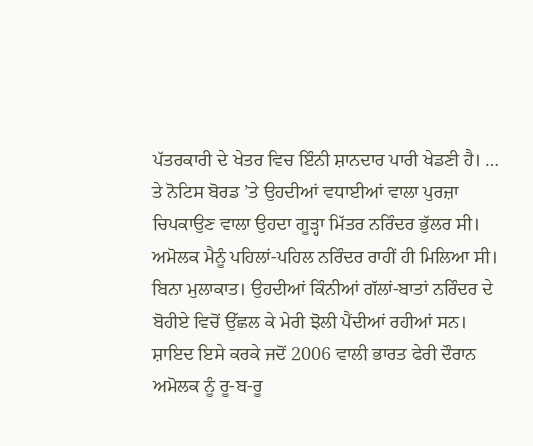ਪੱਤਰਕਾਰੀ ਦੇ ਖੇਤਰ ਵਿਚ ਇੰਨੀ ਸ਼ਾਨਦਾਰ ਪਾਰੀ ਖੇਡਣੀ ਹੈ। … ਤੇ ਨੋਟਿਸ ਬੋਰਡ ’ਤੇ ਉਹਦੀਆਂ ਵਧਾਈਆਂ ਵਾਲਾ ਪੁਰਜ਼ਾ ਚਿਪਕਾਉਣ ਵਾਲਾ ਉਹਦਾ ਗੂੜ੍ਹਾ ਮਿੱਤਰ ਨਰਿੰਦਰ ਭੁੱਲਰ ਸੀ।
ਅਮੋਲਕ ਮੈਨੂੰ ਪਹਿਲਾਂ-ਪਹਿਲ ਨਰਿੰਦਰ ਰਾਹੀਂ ਹੀ ਮਿਲਿਆ ਸੀ। ਬਿਨਾ ਮੁਲਾਕਾਤ। ਉਹਦੀਆਂ ਕਿੰਨੀਆਂ ਗੱਲਾਂ-ਬਾਤਾਂ ਨਰਿੰਦਰ ਦੇ ਬੋਹੀਏ ਵਿਚੋਂ ਉੱਛਲ ਕੇ ਮੇਰੀ ਝੋਲੀ ਪੈਂਦੀਆਂ ਰਹੀਆਂ ਸਨ। ਸ਼ਾਇਦ ਇਸੇ ਕਰਕੇ ਜਦੋਂ 2006 ਵਾਲੀ ਭਾਰਤ ਫੇਰੀ ਦੌਰਾਨ ਅਮੋਲਕ ਨੂੰ ਰੂ-ਬ-ਰੂ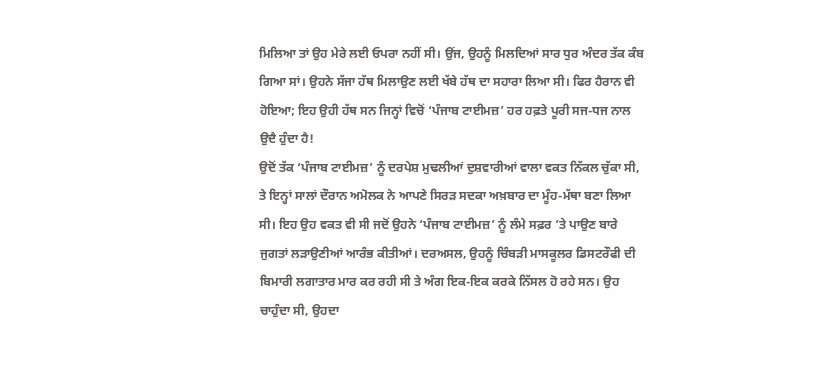ਮਿਲਿਆ ਤਾਂ ਉਹ ਮੇਰੇ ਲਈ ਓਪਰਾ ਨਹੀਂ ਸੀ। ਉਂਜ, ਉਹਨੂੰ ਮਿਲਦਿਆਂ ਸਾਰ ਧੁਰ ਅੰਦਰ ਤੱਕ ਕੰਬ ਗਿਆ ਸਾਂ। ਉਹਨੇ ਸੱਜਾ ਹੱਥ ਮਿਲਾਉਣ ਲਈ ਖੱਬੇ ਹੱਥ ਦਾ ਸਹਾਰਾ ਲਿਆ ਸੀ। ਫਿਰ ਹੈਰਾਨ ਵੀ ਹੋਇਆ; ਇਹ ਉਹੀ ਹੱਥ ਸਨ ਜਿਨ੍ਹਾਂ ਵਿਚੋਂ ‘ਪੰਜਾਬ ਟਾਈਮਜ਼’ ਹਰ ਹਫ਼ਤੇ ਪੂਰੀ ਸਜ-ਧਜ ਨਾਲ ਉਦੈ ਹੁੰਦਾ ਹੈ!
ਉਦੋਂ ਤੱਕ ‘ਪੰਜਾਬ ਟਾਈਮਜ਼’ ਨੂੰ ਦਰਪੇਸ਼ ਮੁਢਲੀਆਂ ਦੁਸ਼ਵਾਰੀਆਂ ਵਾਲਾ ਵਕਤ ਨਿੱਕਲ ਚੁੱਕਾ ਸੀ, ਤੇ ਇਨ੍ਹਾਂ ਸਾਲਾਂ ਦੌਰਾਨ ਅਮੋਲਕ ਨੇ ਆਪਣੇ ਸਿਰੜ ਸਦਕਾ ਅਖ਼ਬਾਰ ਦਾ ਮੂੰਹ-ਮੱਥਾ ਬਣਾ ਲਿਆ ਸੀ। ਇਹ ਉਹ ਵਕਤ ਵੀ ਸੀ ਜਦੋਂ ਉਹਨੇ ‘ਪੰਜਾਬ ਟਾਈਮਜ਼’ ਨੂੰ ਲੰਮੇ ਸਫ਼ਰ ’ਤੇ ਪਾਉਣ ਬਾਰੇ ਜੁਗਤਾਂ ਲੜਾਉਣੀਆਂ ਆਰੰਭ ਕੀਤੀਆਂ। ਦਰਅਸਲ, ਉਹਨੂੰ ਚਿੰਬੜੀ ਮਾਸਕੂਲਰ ਡਿਸਟਰੌਫੀ ਦੀ ਬਿਮਾਰੀ ਲਗਾਤਾਰ ਮਾਰ ਕਰ ਰਹੀ ਸੀ ਤੇ ਅੰਗ ਇਕ-ਇਕ ਕਰਕੇ ਨਿੱਸਲ ਹੋ ਰਹੇ ਸਨ। ਉਹ ਚਾਹੁੰਦਾ ਸੀ, ਉਹਦਾ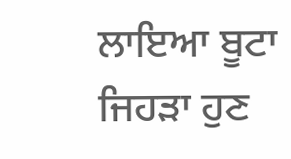ਲਾਇਆ ਬੂਟਾ ਜਿਹੜਾ ਹੁਣ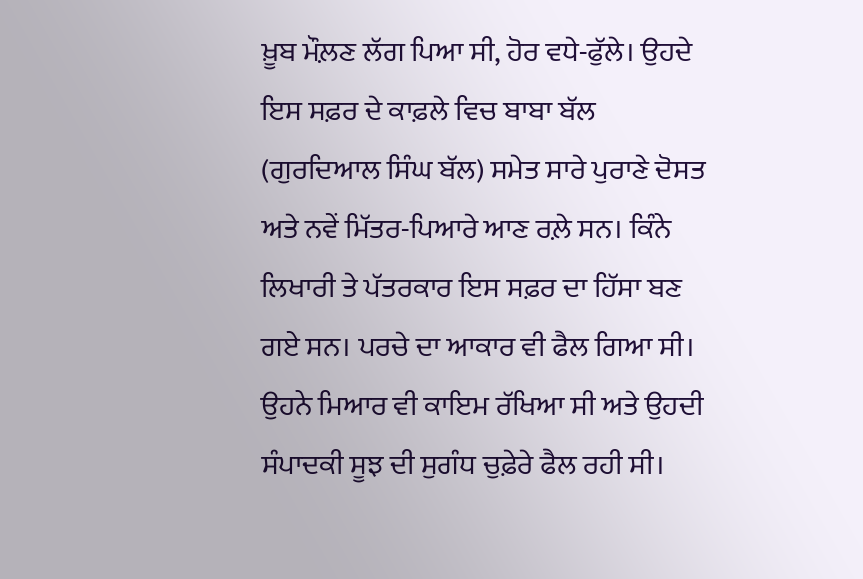ਖ਼ੂਬ ਮੌਲ਼ਣ ਲੱਗ ਪਿਆ ਸੀ, ਹੋਰ ਵਧੇ-ਫੁੱਲੇ। ਉਹਦੇ ਇਸ ਸਫ਼ਰ ਦੇ ਕਾਫ਼ਲੇ ਵਿਚ ਬਾਬਾ ਬੱਲ (ਗੁਰਦਿਆਲ ਸਿੰਘ ਬੱਲ) ਸਮੇਤ ਸਾਰੇ ਪੁਰਾਣੇ ਦੋਸਤ ਅਤੇ ਨਵੇਂ ਮਿੱਤਰ-ਪਿਆਰੇ ਆਣ ਰਲ਼ੇ ਸਨ। ਕਿੰਨੇ ਲਿਖਾਰੀ ਤੇ ਪੱਤਰਕਾਰ ਇਸ ਸਫ਼ਰ ਦਾ ਹਿੱਸਾ ਬਣ ਗਏ ਸਨ। ਪਰਚੇ ਦਾ ਆਕਾਰ ਵੀ ਫੈਲ ਗਿਆ ਸੀ। ਉਹਨੇ ਮਿਆਰ ਵੀ ਕਾਇਮ ਰੱਖਿਆ ਸੀ ਅਤੇ ਉਹਦੀ ਸੰਪਾਦਕੀ ਸੂਝ ਦੀ ਸੁਗੰਧ ਚੁਫ਼ੇਰੇ ਫੈਲ ਰਹੀ ਸੀ।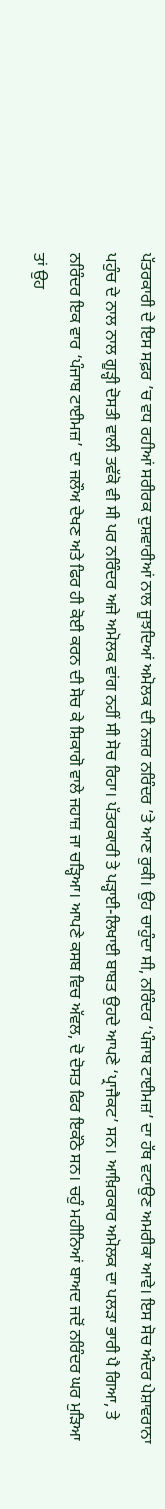ਪੱਤਰਕਾਰੀ ਦੇ ਇਸ ਸਫ਼ਰ ’ਚ ਵਧ ਰਹੀਆਂ ਸਰੀਰਕ ਦੁਸ਼ਵਾਰੀਆਂ ਨਾਲ ਜੂਝਦਿਆਂ ਅਮੋਲਕ ਦੀ ਨਜ਼ਰ ਨਰਿੰਦਰ ’ਤੇ ਆਣ ਰੁਕੀ। ਉਹ ਚਾਹੁੰਦਾ ਸੀ, ਨਰਿੰਦਰ ‘ਪੰਜਾਬ ਟਾਈਮਜ਼’ ਦਾ ਹੱਥ ਵਟਾਉਣ ਅਮਰੀਕਾ ਆਵੇ। ਇਸ ਸੋਚ ਅੰਦਰ ਪੇਸ਼ਾਵਰਾਨਾ ਪਹੁੰਚ ਦੇ ਨਾਲ ਨਾਲ ਗੂੜ੍ਹੀ ਦੋਸਤੀ ਵਾਲੀ ਤਵੱਕੋ ਵੀ ਸੀ ਪਰ ਨਰਿੰਦਰ ਅਜੇ ਅਮੋਲਕ ਵਾਂਗ ਨਹੀਂ ਸੀ ਸੋਚ ਰਿਹਾ। ਪੱਤਰਕਾਰੀ ਤੇ ਪੜ੍ਹਾਈ-ਲਿਖਾਈ ਬਾਬਤ ਉਹਦੇ ਆਪਣੇ ‘ਪ੍ਰਾਜੈਕਟ’ ਸਨ। ਆਖ਼ਿਰਕਾਰ ਅਮੋਲਕ ਦਾ ਪਲੜਾ ਭਾਰੀ ਪੈ ਗਿਆ, ਤੇ ਨਰਿੰਦਰ ਇਕ ਵਾਰ ‘ਪੰਜਾਬ ਟਾਈਮਜ਼’ ਦਾ ਜਲੌਅ ਦੇਖਣ ਅਤੇ ਫਿਰ ਹੀ ਕੋਈ ਕਰਨ ਦੀ ਸੋਚ ਕੇ ਸ਼ਿਕਾਗੋ ਵਾਲੇ ਜਹਾਜ਼ ਜਾ ਚੜ੍ਹਿਆ। ਆਪਣੇ ਕਸਬ ਵਿਚ ਅੱਵਲ, ਦੋ ਦੋਸਤ ਫਿਰ ਇਕੱਠੇ ਸਨ। ਚਹੁੰ ਮਹੀਨਿਆਂ ਬਾਅਦ ਜਦੋਂ ਨਰਿੰਦਰ ਘਰ ਮੁੜਿਆ ਤਾਂ ਉਹ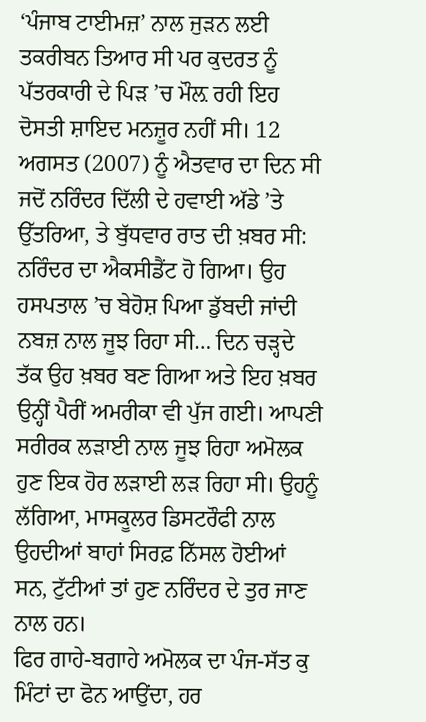‘ਪੰਜਾਬ ਟਾਈਮਜ਼’ ਨਾਲ ਜੁੜਨ ਲਈ ਤਕਰੀਬਨ ਤਿਆਰ ਸੀ ਪਰ ਕੁਦਰਤ ਨੂੰ ਪੱਤਰਕਾਰੀ ਦੇ ਪਿੜ ’ਚ ਮੌਲ਼ ਰਹੀ ਇਹ ਦੋਸਤੀ ਸ਼ਾਇਦ ਮਨਜ਼ੂਰ ਨਹੀਂ ਸੀ। 12 ਅਗਸਤ (2007) ਨੂੰ ਐਤਵਾਰ ਦਾ ਦਿਨ ਸੀ ਜਦੋਂ ਨਰਿੰਦਰ ਦਿੱਲੀ ਦੇ ਹਵਾਈ ਅੱਡੇ ’ਤੇ ਉੱਤਰਿਆ, ਤੇ ਬੁੱਧਵਾਰ ਰਾਤ ਦੀ ਖ਼ਬਰ ਸੀ: ਨਰਿੰਦਰ ਦਾ ਐਕਸੀਡੈਂਟ ਹੋ ਗਿਆ। ਉਹ ਹਸਪਤਾਲ ’ਚ ਬੇਹੋਸ਼ ਪਿਆ ਡੁੱਬਦੀ ਜਾਂਦੀ ਨਬਜ਼ ਨਾਲ ਜੂਝ ਰਿਹਾ ਸੀ… ਦਿਨ ਚੜ੍ਹਦੇ ਤੱਕ ਉਹ ਖ਼ਬਰ ਬਣ ਗਿਆ ਅਤੇ ਇਹ ਖ਼ਬਰ ਉਨ੍ਹੀਂ ਪੈਰੀਂ ਅਮਰੀਕਾ ਵੀ ਪੁੱਜ ਗਈ। ਆਪਣੀ ਸਰੀਰਕ ਲੜਾਈ ਨਾਲ ਜੂਝ ਰਿਹਾ ਅਮੋਲਕ ਹੁਣ ਇਕ ਹੋਰ ਲੜਾਈ ਲੜ ਰਿਹਾ ਸੀ। ਉਹਨੂੰ ਲੱਗਿਆ, ਮਾਸਕੂਲਰ ਡਿਸਟਰੌਫੀ ਨਾਲ ਉਹਦੀਆਂ ਬਾਹਾਂ ਸਿਰਫ਼ ਨਿੱਸਲ ਹੋਈਆਂ ਸਨ, ਟੁੱਟੀਆਂ ਤਾਂ ਹੁਣ ਨਰਿੰਦਰ ਦੇ ਤੁਰ ਜਾਣ ਨਾਲ ਹਨ।
ਫਿਰ ਗਾਹੇ-ਬਗਾਹੇ ਅਮੋਲਕ ਦਾ ਪੰਜ-ਸੱਤ ਕੁ ਮਿੰਟਾਂ ਦਾ ਫੋਨ ਆਉਂਦਾ, ਹਰ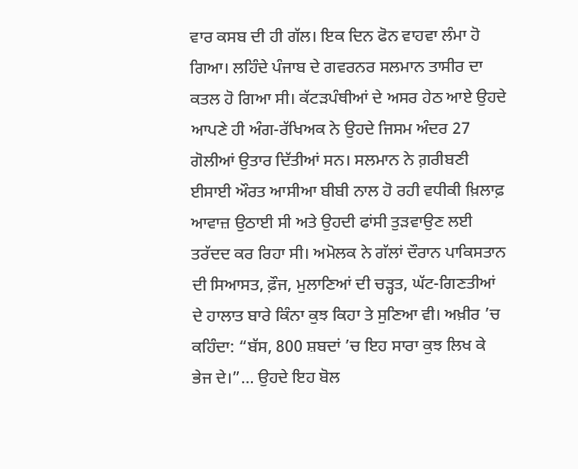ਵਾਰ ਕਸਬ ਦੀ ਹੀ ਗੱਲ। ਇਕ ਦਿਨ ਫੋਨ ਵਾਹਵਾ ਲੰਮਾ ਹੋ ਗਿਆ। ਲਹਿੰਦੇ ਪੰਜਾਬ ਦੇ ਗਵਰਨਰ ਸਲਮਾਨ ਤਾਸੀਰ ਦਾ ਕਤਲ ਹੋ ਗਿਆ ਸੀ। ਕੱਟੜਪੰਥੀਆਂ ਦੇ ਅਸਰ ਹੇਠ ਆਏ ਉਹਦੇ ਆਪਣੇ ਹੀ ਅੰਗ-ਰੱਖਿਅਕ ਨੇ ਉਹਦੇ ਜਿਸਮ ਅੰਦਰ 27 ਗੋਲੀਆਂ ਉਤਾਰ ਦਿੱਤੀਆਂ ਸਨ। ਸਲਮਾਨ ਨੇ ਗ਼ਰੀਬਣੀ ਈਸਾਈ ਔਰਤ ਆਸੀਆ ਬੀਬੀ ਨਾਲ ਹੋ ਰਹੀ ਵਧੀਕੀ ਖ਼ਿਲਾਫ਼ ਆਵਾਜ਼ ਉਠਾਈ ਸੀ ਅਤੇ ਉਹਦੀ ਫਾਂਸੀ ਤੁੜਵਾਉਣ ਲਈ ਤਰੱਦਦ ਕਰ ਰਿਹਾ ਸੀ। ਅਮੋਲਕ ਨੇ ਗੱਲਾਂ ਦੌਰਾਨ ਪਾਕਿਸਤਾਨ ਦੀ ਸਿਆਸਤ, ਫ਼ੌਜ, ਮੁਲਾਣਿਆਂ ਦੀ ਚੜ੍ਹਤ, ਘੱਟ-ਗਿਣਤੀਆਂ ਦੇ ਹਾਲਾਤ ਬਾਰੇ ਕਿੰਨਾ ਕੁਝ ਕਿਹਾ ਤੇ ਸੁਣਿਆ ਵੀ। ਅਖ਼ੀਰ ’ਚ ਕਹਿੰਦਾ: “ਬੱਸ, 800 ਸ਼ਬਦਾਂ ’ਚ ਇਹ ਸਾਰਾ ਕੁਝ ਲਿਖ ਕੇ ਭੇਜ ਦੇ।”… ਉਹਦੇ ਇਹ ਬੋਲ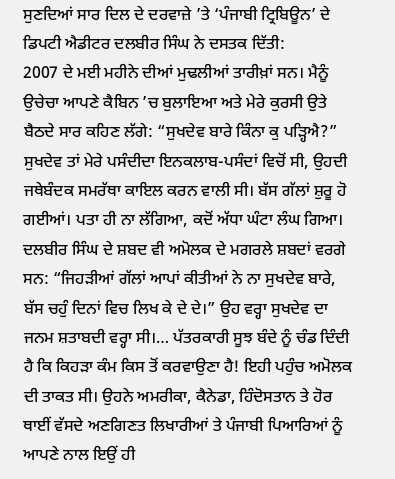ਸੁਣਦਿਆਂ ਸਾਰ ਦਿਲ ਦੇ ਦਰਵਾਜ਼ੇ ’ਤੇ ‘ਪੰਜਾਬੀ ਟ੍ਰਿਬਿਊਨ’ ਦੇ ਡਿਪਟੀ ਐਡੀਟਰ ਦਲਬੀਰ ਸਿੰਘ ਨੇ ਦਸਤਕ ਦਿੱਤੀ:
2007 ਦੇ ਮਈ ਮਹੀਨੇ ਦੀਆਂ ਮੁਢਲੀਆਂ ਤਾਰੀਖ਼ਾਂ ਸਨ। ਮੈਨੂੰ ਉਚੇਚਾ ਆਪਣੇ ਕੈਬਿਨ ’ਚ ਬੁਲਾਇਆ ਅਤੇ ਮੇਰੇ ਕੁਰਸੀ ਉਤੇ ਬੈਠਦੇ ਸਾਰ ਕਹਿਣ ਲੱਗੇ: “ਸੁਖਦੇਵ ਬਾਰੇ ਕਿੰਨਾ ਕੁ ਪੜ੍ਹਿਐ?”
ਸੁਖਦੇਵ ਤਾਂ ਮੇਰੇ ਪਸੰਦੀਦਾ ਇਨਕਲਾਬ-ਪਸੰਦਾਂ ਵਿਚੋਂ ਸੀ, ਉਹਦੀ ਜਥੇਬੰਦਕ ਸਮਰੱਥਾ ਕਾਇਲ ਕਰਨ ਵਾਲੀ ਸੀ। ਬੱਸ ਗੱਲਾਂ ਸ਼ੁਰੂ ਹੋ ਗਈਆਂ। ਪਤਾ ਹੀ ਨਾ ਲੱਗਿਆ, ਕਦੋਂ ਅੱਧਾ ਘੰਟਾ ਲੰਘ ਗਿਆ।
ਦਲਬੀਰ ਸਿੰਘ ਦੇ ਸ਼ਬਦ ਵੀ ਅਮੋਲਕ ਦੇ ਮਗਰਲੇ ਸ਼ਬਦਾਂ ਵਰਗੇ ਸਨ: “ਜਿਹੜੀਆਂ ਗੱਲਾਂ ਆਪਾਂ ਕੀਤੀਆਂ ਨੇ ਨਾ ਸੁਖਦੇਵ ਬਾਰੇ, ਬੱਸ ਚਹੁੰ ਦਿਨਾਂ ਵਿਚ ਲਿਖ ਕੇ ਦੇ ਦੇ।” ਉਹ ਵਰ੍ਹਾ ਸੁਖਦੇਵ ਦਾ ਜਨਮ ਸ਼ਤਾਬਦੀ ਵਰ੍ਹਾ ਸੀ।… ਪੱਤਰਕਾਰੀ ਸੂਝ ਬੰਦੇ ਨੂੰ ਚੰਡ ਦਿੰਦੀ ਹੈ ਕਿ ਕਿਹੜਾ ਕੰਮ ਕਿਸ ਤੋਂ ਕਰਵਾਉਣਾ ਹੈ! ਇਹੀ ਪਹੁੰਚ ਅਮੋਲਕ ਦੀ ਤਾਕਤ ਸੀ। ਉਹਨੇ ਅਮਰੀਕਾ, ਕੈਨੇਡਾ, ਹਿੰਦੋਸਤਾਨ ਤੇ ਹੋਰ ਥਾਈਂ ਵੱਸਦੇ ਅਣਗਿਣਤ ਲਿਖਾਰੀਆਂ ਤੇ ਪੰਜਾਬੀ ਪਿਆਰਿਆਂ ਨੂੰ ਆਪਣੇ ਨਾਲ ਇਉਂ ਹੀ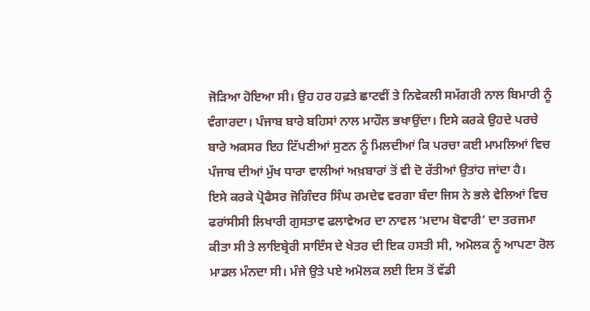ਜੋੜਿਆ ਹੋਇਆ ਸੀ। ਉਹ ਹਰ ਹਫ਼ਤੇ ਛਾਟਵੀਂ ਤੇ ਨਿਵੇਕਲੀ ਸਮੱਗਰੀ ਨਾਲ ਬਿਮਾਰੀ ਨੂੰ ਵੰਗਾਰਦਾ। ਪੰਜਾਬ ਬਾਰੇ ਬਹਿਸਾਂ ਨਾਲ ਮਾਹੌਲ ਭਖਾਉਂਦਾ। ਇਸੇ ਕਰਕੇ ਉਹਦੇ ਪਰਚੇ ਬਾਰੇ ਅਕਸਰ ਇਹ ਟਿੱਪਣੀਆਂ ਸੁਣਨ ਨੂੰ ਮਿਲਦੀਆਂ ਕਿ ਪਰਚਾ ਕਈ ਮਾਮਲਿਆਂ ਵਿਚ ਪੰਜਾਬ ਦੀਆਂ ਮੁੱਖ ਧਾਰਾ ਵਾਲੀਆਂ ਅਖ਼ਬਾਰਾਂ ਤੋਂ ਵੀ ਦੋ ਰੱਤੀਆਂ ਉਤਾਂਹ ਜਾਂਦਾ ਹੈ।
ਇਸੇ ਕਰਕੇ ਪ੍ਰੋਫੈਸਰ ਜੋਗਿੰਦਰ ਸਿੰਘ ਰਮਦੇਵ ਵਰਗਾ ਬੰਦਾ ਜਿਸ ਨੇ ਭਲੇ ਵੇਲਿਆਂ ਵਿਚ ਫਰਾਂਸੀਸੀ ਲਿਖਾਰੀ ਗੁਸਤਾਵ ਫਲਾਵੇਅਰ ਦਾ ਨਾਵਲ ‘ਮਦਾਮ ਬੋਵਾਰੀ’ ਦਾ ਤਰਜਮਾ ਕੀਤਾ ਸੀ ਤੇ ਲਾਇਬ੍ਰੇਰੀ ਸਾਇੰਸ ਦੇ ਖੇਤਰ ਦੀ ਇਕ ਹਸਤੀ ਸੀ, ਅਮੋਲਕ ਨੂੰ ਆਪਣਾ ਰੋਲ ਮਾਡਲ ਮੰਨਦਾ ਸੀ। ਮੰਜੇ ਉਤੇ ਪਏ ਅਮੋਲਕ ਲਈ ਇਸ ਤੋਂ ਵੱਡੀ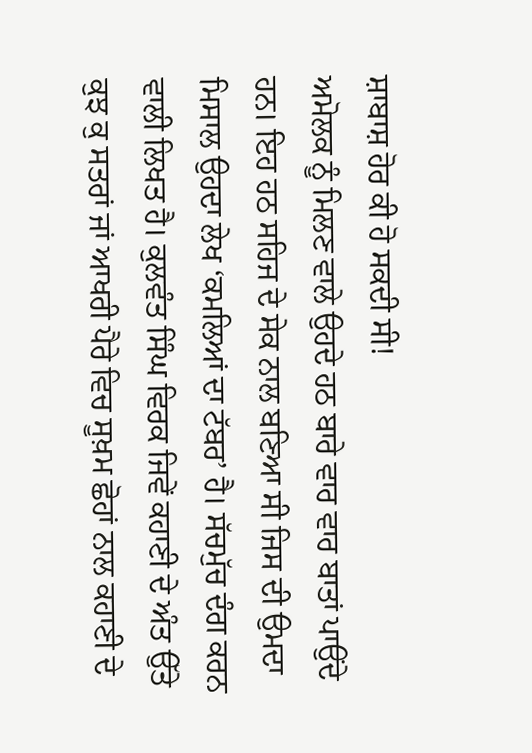ਸ਼ਾਬਾਸ਼ ਹੋਰ ਕੀ ਹੋ ਸਕਦੀ ਸੀ!
ਅਮੋਲਕ ਨੂੰ ਮਿਲਣ ਵਾਲੇ ਉਹਦੇ ਹਠ ਬਾਰੇ ਵਾਰ ਵਾਰ ਬਾਤਾਂ ਪਾਉਂਦੇ ਹਨ। ਇਹ ਹਠ ਸਹਿਜ ਦੇ ਸੇਕ ਨਾਲ ਬਣਿਆ ਸੀ ਜਿਸ ਦੀ ਉਮਦਾ ਮਿਸਾਲ ਉਹਦਾ ਲੇਖ ‘ਕਮਲਿਆਂ ਦਾ ਟੱਬਰ’ ਹੈ। ਸੱਚਮੁੱਚ ਦੰਗ ਕਰਨ ਵਾਲੀ ਲਿਖਤ ਹੈ। ਕੁਲਵੰਤ ਸਿੰਘ ਵਿਰਕ ਜਿਵੇਂ ਕਹਾਣੀ ਦੇ ਅੰਤ ਉੱਤੇ ਕੁਝ ਕੁ ਸਤਰਾਂ ਜਾਂ ਆਖਰੀ ਪੈਰੇ ਵਿਚ ਸੂਖ਼ਮ ਛੋਹਾਂ ਨਾਲ ਕਹਾਣੀ ਦੇ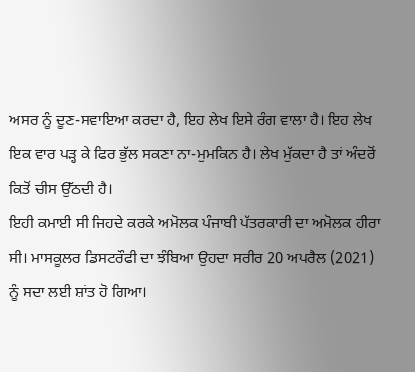ਅਸਰ ਨੂੰ ਦੂਣ-ਸਵਾਇਆ ਕਰਦਾ ਹੈ, ਇਹ ਲੇਖ ਇਸੇ ਰੰਗ ਵਾਲਾ ਹੈ। ਇਹ ਲੇਖ ਇਕ ਵਾਰ ਪੜ੍ਹ ਕੇ ਫਿਰ ਭੁੱਲ ਸਕਣਾ ਨਾ-ਮੁਮਕਿਨ ਹੈ। ਲੇਖ ਮੁੱਕਦਾ ਹੈ ਤਾਂ ਅੰਦਰੋਂ ਕਿਤੋਂ ਚੀਸ ਉੱਠਦੀ ਹੈ।
ਇਹੀ ਕਮਾਈ ਸੀ ਜਿਹਦੇ ਕਰਕੇ ਅਮੋਲਕ ਪੰਜਾਬੀ ਪੱਤਰਕਾਰੀ ਦਾ ਅਮੋਲਕ ਹੀਰਾ ਸੀ। ਮਾਸਕੂਲਰ ਡਿਸਟਰੌਫੀ ਦਾ ਝੰਬਿਆ ਉਹਦਾ ਸਰੀਰ 20 ਅਪਰੈਲ (2021) ਨੂੰ ਸਦਾ ਲਈ ਸ਼ਾਂਤ ਹੋ ਗਿਆ।